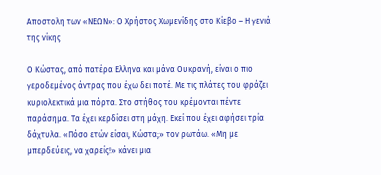Αποστολη των «ΝΕΩΝ»: Ο Χρήστος Χωμενίδης στο Κίεβο – Η γενιά της νίκης

Ο Κώστας, από πατέρα Ελληνα και μάνα Ουκρανή, είναι ο πιο γεροδεμένος άντρας που έχω δει ποτέ. Με τις πλάτες του φράζει κυριολεκτικά μια πόρτα. Στο στήθος του κρέμονται πέντε παράσημα. Τα έχει κερδίσει στη μάχη. Εκεί που έχει αφήσει τρία δάχτυλα. «Πόσο ετών είσαι, Κώστα;» τον ρωτάω. «Μη με μπερδεύεις, να χαρείς!» κάνει μια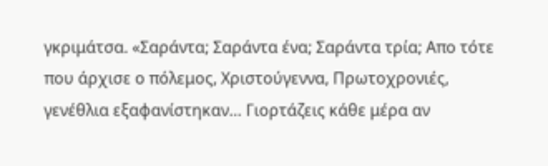γκριμάτσα. «Σαράντα; Σαράντα ένα; Σαράντα τρία; Απο τότε που άρχισε ο πόλεμος, Χριστούγεννα, Πρωτοχρονιές, γενέθλια εξαφανίστηκαν… Γιορτάζεις κάθε μέρα αν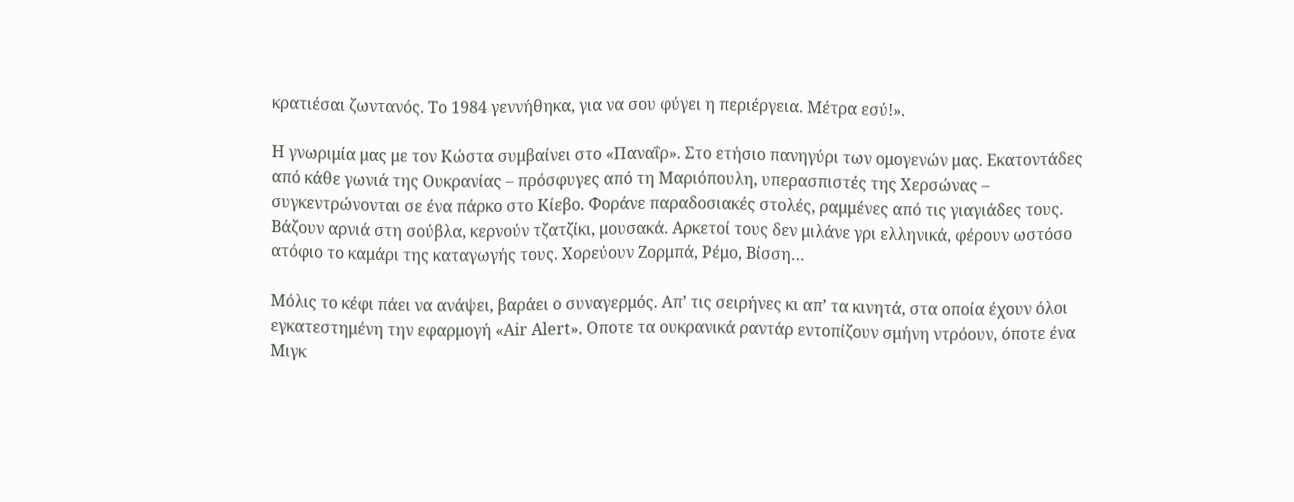κρατιέσαι ζωντανός. Το 1984 γεννήθηκα, για να σου φύγει η περιέργεια. Μέτρα εσύ!».

Η γνωριμία μας με τον Κώστα συμβαίνει στο «Παναΐρ». Στο ετήσιο πανηγύρι των ομογενών μας. Εκατοντάδες από κάθε γωνιά της Ουκρανίας – πρόσφυγες από τη Μαριόπουλη, υπερασπιστές της Χερσώνας – συγκεντρώνονται σε ένα πάρκο στο Κίεβο. Φοράνε παραδοσιακές στολές, ραμμένες από τις γιαγιάδες τους. Βάζουν αρνιά στη σούβλα, κερνούν τζατζίκι, μουσακά. Αρκετοί τους δεν μιλάνε γρι ελληνικά, φέρουν ωστόσο ατόφιο το καμάρι της καταγωγής τους. Χορεύουν Ζορμπά, Ρέμο, Βίσση…

Μόλις το κέφι πάει να ανάψει, βαράει ο συναγερμός. Απ’ τις σειρήνες κι απ’ τα κινητά, στα οποία έχουν όλοι εγκατεστημένη την εφαρμογή «Air Alert». Οποτε τα ουκρανικά ραντάρ εντοπίζουν σμήνη ντρόουν, όποτε ένα Μιγκ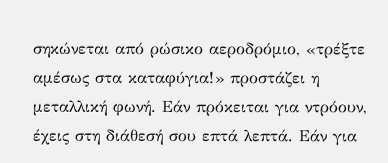σηκώνεται από ρώσικο αεροδρόμιο, «τρέξτε αμέσως στα καταφύγια!» προστάζει η μεταλλική φωνή. Εάν πρόκειται για ντρόουν, έχεις στη διάθεσή σου επτά λεπτά. Εάν για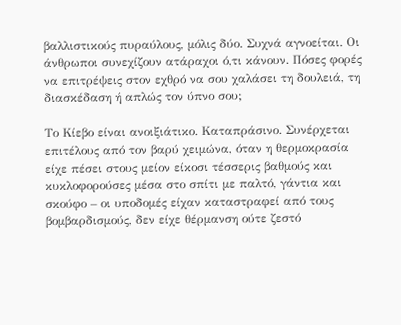βαλλιστικούς πυραύλους, μόλις δύο. Συχνά αγνοείται. Οι άνθρωποι συνεχίζουν ατάραχοι ό,τι κάνουν. Πόσες φορές να επιτρέψεις στον εχθρό να σου χαλάσει τη δουλειά, τη διασκέδαση ή απλώς τον ύπνο σου;

Το Κίεβο είναι ανοιξιάτικο. Καταπράσινο. Συνέρχεται επιτέλους από τον βαρύ χειμώνα, όταν η θερμοκρασία είχε πέσει στους μείον είκοσι τέσσερις βαθμούς και κυκλοφορούσες μέσα στο σπίτι με παλτό, γάντια και σκούφο – οι υποδομές είχαν καταστραφεί από τους βομβαρδισμούς, δεν είχε θέρμανση ούτε ζεστό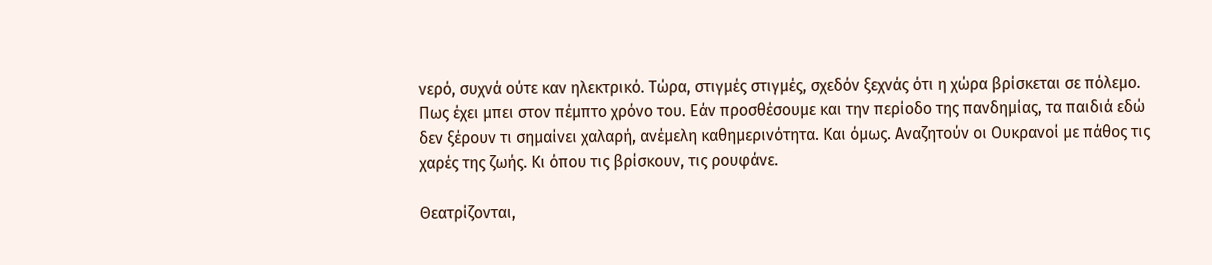νερό, συχνά ούτε καν ηλεκτρικό. Τώρα, στιγμές στιγμές, σχεδόν ξεχνάς ότι η χώρα βρίσκεται σε πόλεμο. Πως έχει μπει στον πέμπτο χρόνο του. Εάν προσθέσουμε και την περίοδο της πανδημίας, τα παιδιά εδώ δεν ξέρουν τι σημαίνει χαλαρή, ανέμελη καθημερινότητα. Και όμως. Αναζητούν οι Ουκρανοί με πάθος τις χαρές της ζωής. Κι όπου τις βρίσκουν, τις ρουφάνε.

Θεατρίζονται,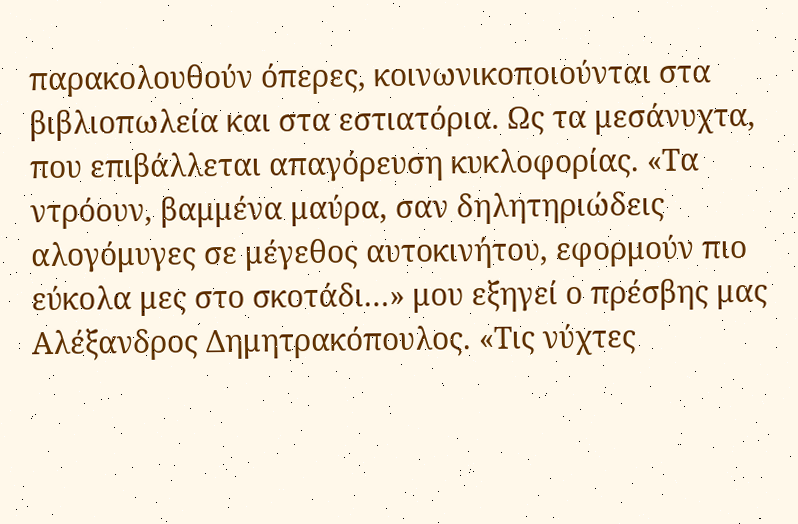παρακολουθούν όπερες, κοινωνικοποιούνται στα βιβλιοπωλεία και στα εστιατόρια. Ως τα μεσάνυχτα, που επιβάλλεται απαγόρευση κυκλοφορίας. «Τα ντρόουν, βαμμένα μαύρα, σαν δηλητηριώδεις αλογόμυγες σε μέγεθος αυτοκινήτου, εφορμούν πιο εύκολα μες στο σκοτάδι…» μου εξηγεί ο πρέσβης μας Αλέξανδρος Δημητρακόπουλος. «Τις νύχτες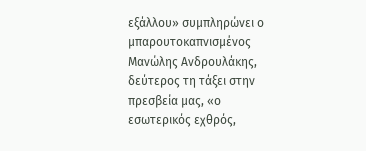εξάλλου» συμπληρώνει ο μπαρουτοκαπνισμένος Μανώλης Ανδρουλάκης, δεύτερος τη τάξει στην πρεσβεία μας, «ο εσωτερικός εχθρός,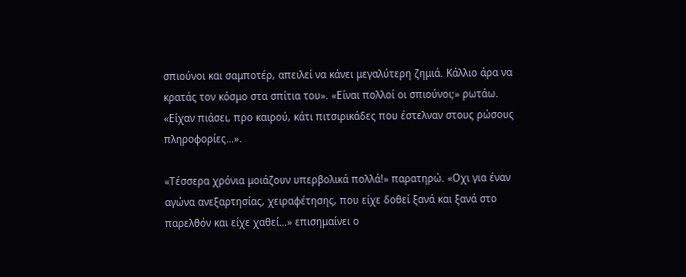σπιούνοι και σαμποτέρ, απειλεί να κάνει μεγαλύτερη ζημιά. Κάλλιο άρα να κρατάς τον κόσμο στα σπίτια του». «Είναι πολλοί οι σπιούνοι;» ρωτάω. «Είχαν πιάσει, προ καιρού, κάτι πιτσιρικάδες που έστελναν στους ρώσους πληροφορίες…».

«Τέσσερα χρόνια μοιάζουν υπερβολικά πολλά!» παρατηρώ. «Οχι για έναν αγώνα ανεξαρτησίας, χειραφέτησης, που είχε δοθεί ξανά και ξανά στο παρελθόν και είχε χαθεί…» επισημαίνει ο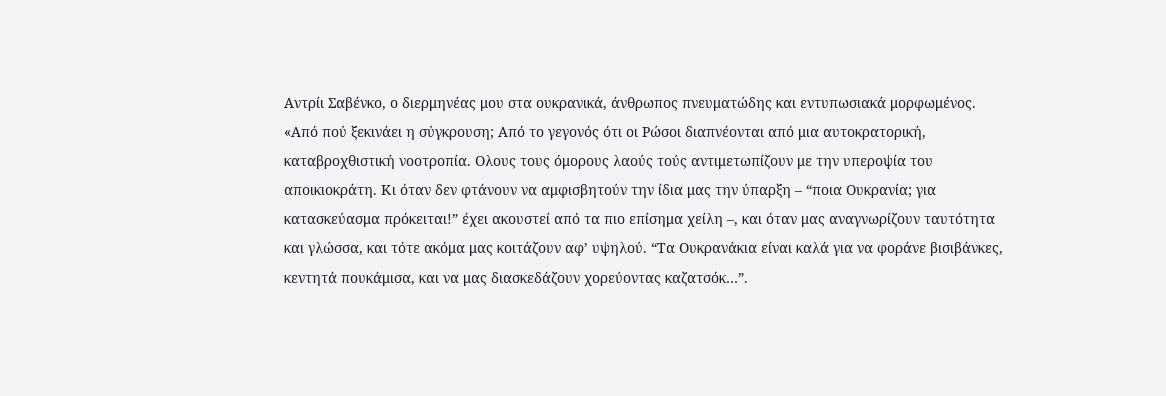Αντρίι Σαβένκο, ο διερμηνέας μου στα ουκρανικά, άνθρωπος πνευματώδης και εντυπωσιακά μορφωμένος. «Από πού ξεκινάει η σύγκρουση; Από το γεγονός ότι οι Ρώσοι διαπνέονται από μια αυτοκρατορική, καταβροχθιστική νοοτροπία. Ολους τους όμορους λαούς τούς αντιμετωπίζουν με την υπεροψία του αποικιοκράτη. Κι όταν δεν φτάνουν να αμφισβητούν την ίδια μας την ύπαρξη – “ποια Ουκρανία; για κατασκεύασμα πρόκειται!” έχει ακουστεί από τα πιο επίσημα χείλη –, και όταν μας αναγνωρίζουν ταυτότητα και γλώσσα, και τότε ακόμα μας κοιτάζουν αφ’ υψηλού. “Τα Ουκρανάκια είναι καλά για να φοράνε βισιβάνκες, κεντητά πουκάμισα, και να μας διασκεδάζουν χορεύοντας καζατσόκ…”.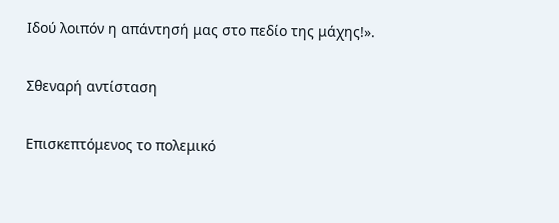Ιδού λοιπόν η απάντησή μας στο πεδίο της μάχης!».

Σθεναρή αντίσταση

Επισκεπτόμενος το πολεμικό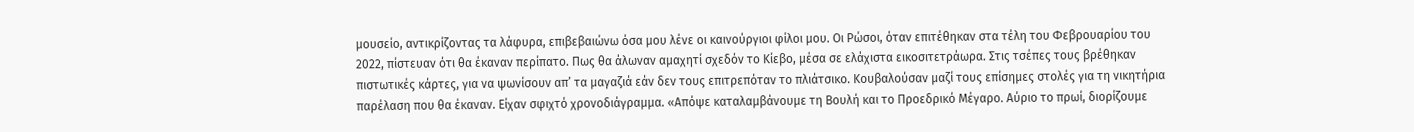μουσείο, αντικρίζοντας τα λάφυρα, επιβεβαιώνω όσα μου λένε οι καινούργιοι φίλοι μου. Οι Ρώσοι, όταν επιτέθηκαν στα τέλη του Φεβρουαρίου του 2022, πίστευαν ότι θα έκαναν περίπατο. Πως θα άλωναν αμαχητί σχεδόν το Κίεβο, μέσα σε ελάχιστα εικοσιτετράωρα. Στις τσέπες τους βρέθηκαν πιστωτικές κάρτες, για να ψωνίσουν απ’ τα μαγαζιά εάν δεν τους επιτρεπόταν το πλιάτσικο. Κουβαλούσαν μαζί τους επίσημες στολές για τη νικητήρια παρέλαση που θα έκαναν. Είχαν σφιχτό χρονοδιάγραμμα. «Απόψε καταλαμβάνουμε τη Βουλή και το Προεδρικό Μέγαρο. Αύριο το πρωί, διορίζουμε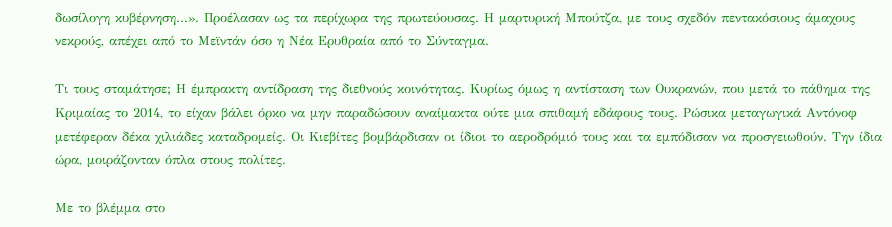δωσίλογη κυβέρνηση…». Προέλασαν ως τα περίχωρα της πρωτεύουσας. Η μαρτυρική Μπούτζα, με τους σχεδόν πεντακόσιους άμαχους νεκρούς, απέχει από το Μεϊντάν όσο η Νέα Ερυθραία από το Σύνταγμα.

Τι τους σταμάτησε; Η έμπρακτη αντίδραση της διεθνούς κοινότητας. Κυρίως όμως η αντίσταση των Ουκρανών, που μετά το πάθημα της Κριμαίας το 2014, το είχαν βάλει όρκο να μην παραδώσουν αναίμακτα ούτε μια σπιθαμή εδάφους τους. Ρώσικα μεταγωγικά Αντόνοφ μετέφεραν δέκα χιλιάδες καταδρομείς. Οι Κιεβίτες βομβάρδισαν οι ίδιοι το αεροδρόμιό τους και τα εμπόδισαν να προσγειωθούν. Την ίδια ώρα, μοιράζονταν όπλα στους πολίτες.

Με το βλέμμα στο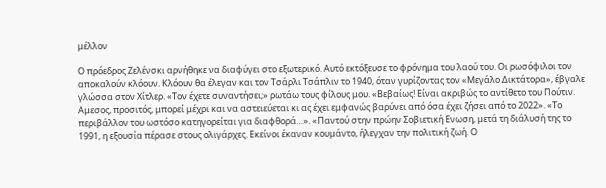μέλλον

Ο πρόεδρος Ζελένσκι αρνήθηκε να διαφύγει στο εξωτερικό. Αυτό εκτόξευσε το φρόνημα του λαού του. Οι ρωσόφιλοι τον αποκαλούν κλόουν. Κλόουν θα έλεγαν και τον Τσάρλι Τσάπλιν το 1940, όταν γυρίζοντας τον «Μεγάλο Δικτάτορα», έβγαλε γλώσσα στον Χίτλερ. «Τον έχετε συναντήσει;» ρωτάω τους φίλους μου. «Βεβαίως! Είναι ακριβώς το αντίθετο του Πούτιν. Αμεσος, προσιτός, μπορεί μέχρι και να αστειεύεται κι ας έχει εμφανώς βαρύνει από όσα έχει ζήσει από το 2022». «Το περιβάλλον του ωστόσο κατηγορείται για διαφθορά…». «Παντού στην πρώην Σοβιετική Ενωση, μετά τη διάλυσή της το 1991, η εξουσία πέρασε στους ολιγάρχες. Εκείνοι έκαναν κουμάντο, ήλεγχαν την πολιτική ζωή. Ο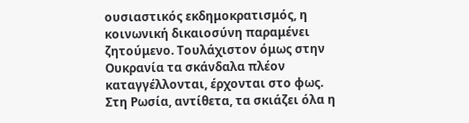ουσιαστικός εκδημοκρατισμός, η κοινωνική δικαιοσύνη παραμένει ζητούμενο. Τουλάχιστον όμως στην Ουκρανία τα σκάνδαλα πλέον καταγγέλλονται, έρχονται στο φως. Στη Ρωσία, αντίθετα, τα σκιάζει όλα η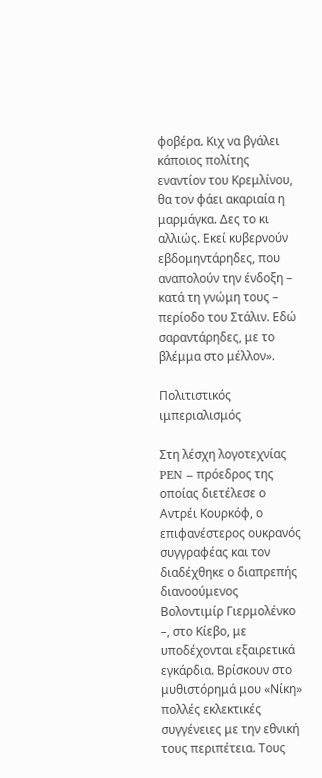φοβέρα. Κιχ να βγάλει κάποιος πολίτης εναντίον του Κρεμλίνου, θα τον φάει ακαριαία η μαρμάγκα. Δες το κι αλλιώς. Εκεί κυβερνούν εβδομηντάρηδες, που αναπολούν την ένδοξη – κατά τη γνώμη τους – περίοδο του Στάλιν. Εδώ σαραντάρηδες, με το βλέμμα στο μέλλον».

Πολιτιστικός ιμπεριαλισμός

Στη λέσχη λογοτεχνίας PEN – πρόεδρος της οποίας διετέλεσε ο Αντρέι Κουρκόφ, ο επιφανέστερος ουκρανός συγγραφέας και τον διαδέχθηκε ο διαπρεπής διανοούμενος Βολοντιμίρ Γιερμολένκο –, στο Κίεβο, με υποδέχονται εξαιρετικά εγκάρδια. Βρίσκουν στο μυθιστόρημά μου «Νίκη» πολλές εκλεκτικές συγγένειες με την εθνική τους περιπέτεια. Τους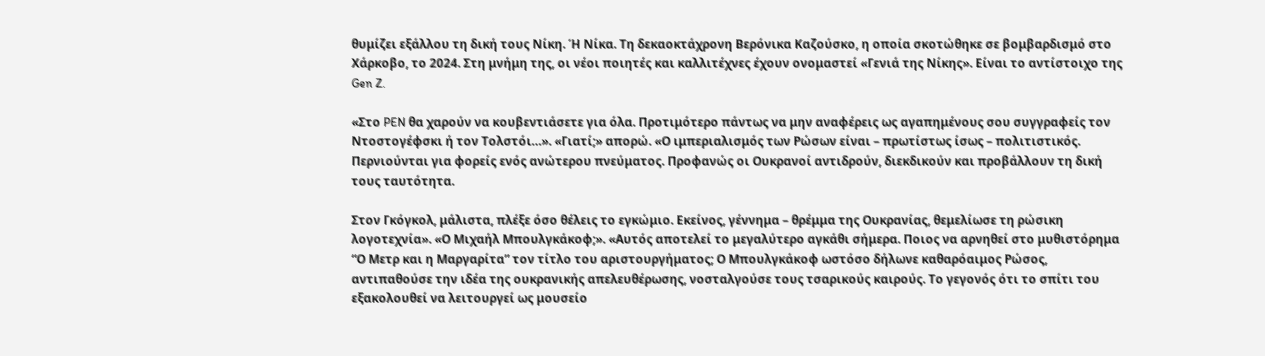θυμίζει εξάλλου τη δική τους Νίκη. Ή Νίκα. Τη δεκαοκτάχρονη Βερόνικα Καζούσκο, η οποία σκοτώθηκε σε βομβαρδισμό στο Χάρκοβο, το 2024. Στη μνήμη της, οι νέοι ποιητές και καλλιτέχνες έχουν ονομαστεί «Γενιά της Νίκης». Είναι το αντίστοιχο της Gen Z.

«Στο PEN θα χαρούν να κουβεντιάσετε για όλα. Προτιμότερο πάντως να μην αναφέρεις ως αγαπημένους σου συγγραφείς τον Ντοστογέφσκι ή τον Τολστόι…». «Γιατί;» απορώ. «Ο ιμπεριαλισμός των Ρώσων είναι – πρωτίστως ίσως – πολιτιστικός. Περνιούνται για φορείς ενός ανώτερου πνεύματος. Προφανώς οι Ουκρανοί αντιδρούν, διεκδικούν και προβάλλουν τη δική τους ταυτότητα.

Στον Γκόγκολ, μάλιστα, πλέξε όσο θέλεις το εγκώμιο. Εκείνος, γέννημα – θρέμμα της Ουκρανίας, θεμελίωσε τη ρώσικη λογοτεχνία». «Ο Μιχαήλ Μπουλγκάκοφ;». «Αυτός αποτελεί το μεγαλύτερο αγκάθι σήμερα. Ποιος να αρνηθεί στο μυθιστόρημα “Ο Μετρ και η Μαργαρίτα” τον τίτλο του αριστουργήματος; Ο Μπουλγκάκοφ ωστόσο δήλωνε καθαρόαιμος Ρώσος, αντιπαθούσε την ιδέα της ουκρανικής απελευθέρωσης, νοσταλγούσε τους τσαρικούς καιρούς. Το γεγονός ότι το σπίτι του εξακολουθεί να λειτουργεί ως μουσείο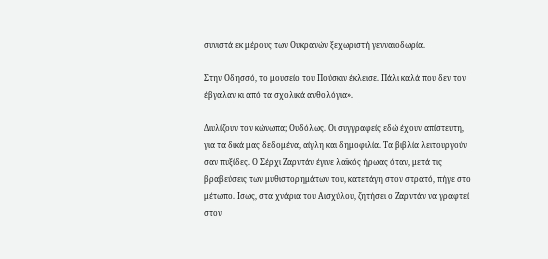συνιστά εκ μέρους των Ουκρανών ξεχωριστή γενναιοδωρία.

Στην Οδησσό, το μουσείο του Πούσκιν έκλεισε. Πάλι καλά που δεν τον έβγαλαν κι από τα σχολικά ανθολόγια».

Διυλίζουν τον κώνωπα; Ουδόλως. Οι συγγραφείς εδώ έχουν απίστευτη, για τα δικά μας δεδομένα, αίγλη και δημοφιλία. Τα βιβλία λειτουργούν σαν πυξίδες. Ο Σέρχι Ζαρντάν έγινε λαϊκός ήρωας όταν, μετά τις βραβεύσεις των μυθιστορημάτων του, κατετάγη στον στρατό, πήγε στο μέτωπο. Ισως, στα χνάρια του Αισχύλου, ζητήσει ο Ζαρντάν να γραφτεί στον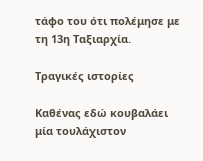τάφο του ότι πολέμησε με τη 13η Ταξιαρχία.

Τραγικές ιστορίες

Καθένας εδώ κουβαλάει μία τουλάχιστον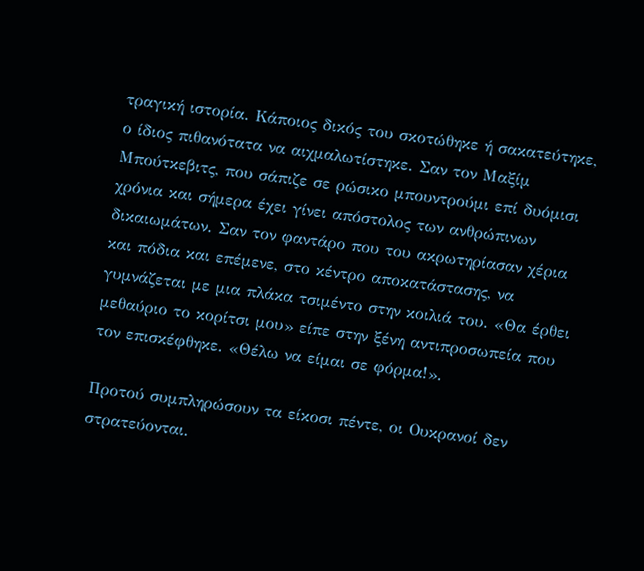τραγική ιστορία. Κάποιος δικός του σκοτώθηκε ή σακατεύτηκε, ο ίδιος πιθανότατα να αιχμαλωτίστηκε. Σαν τον Μαξίμ Μπούτκεβιτς, που σάπιζε σε ρώσικο μπουντρούμι επί δυόμισι χρόνια και σήμερα έχει γίνει απόστολος των ανθρώπινων δικαιωμάτων. Σαν τον φαντάρο που του ακρωτηρίασαν χέρια και πόδια και επέμενε, στο κέντρο αποκατάστασης, να γυμνάζεται με μια πλάκα τσιμέντο στην κοιλιά του. «Θα έρθει μεθαύριο το κορίτσι μου» είπε στην ξένη αντιπροσωπεία που τον επισκέφθηκε. «Θέλω να είμαι σε φόρμα!».

Προτού συμπληρώσουν τα είκοσι πέντε, οι Ουκρανοί δεν στρατεύονται.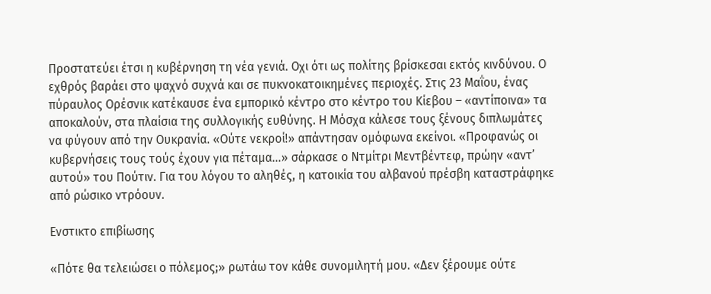Προστατεύει έτσι η κυβέρνηση τη νέα γενιά. Οχι ότι ως πολίτης βρίσκεσαι εκτός κινδύνου. Ο εχθρός βαράει στο ψαχνό συχνά και σε πυκνοκατοικημένες περιοχές. Στις 23 Μαΐου, ένας πύραυλος Ορέσνικ κατέκαυσε ένα εμπορικό κέντρο στο κέντρο του Κίεβου – «αντίποινα» τα αποκαλούν, στα πλαίσια της συλλογικής ευθύνης. Η Μόσχα κάλεσε τους ξένους διπλωμάτες να φύγουν από την Ουκρανία. «Ούτε νεκροί!» απάντησαν ομόφωνα εκείνοι. «Προφανώς οι κυβερνήσεις τους τούς έχουν για πέταμα…» σάρκασε ο Ντμίτρι Μεντβέντεφ, πρώην «αντ’ αυτού» του Πούτιν. Για του λόγου το αληθές, η κατοικία του αλβανού πρέσβη καταστράφηκε από ρώσικο ντρόουν.

Ενστικτο επιβίωσης

«Πότε θα τελειώσει ο πόλεμος;» ρωτάω τον κάθε συνομιλητή μου. «Δεν ξέρουμε ούτε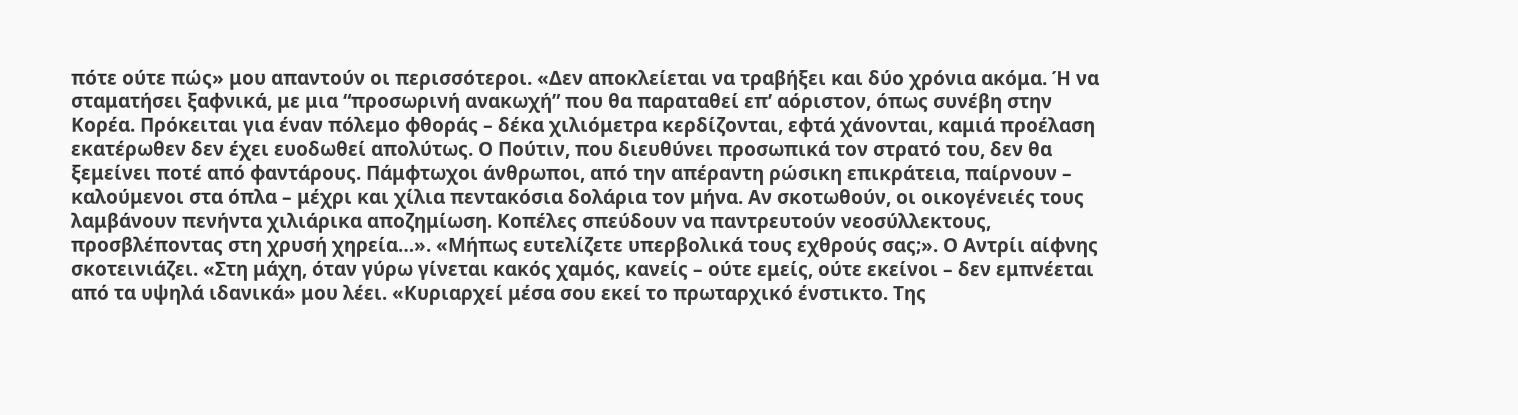πότε ούτε πώς» μου απαντούν οι περισσότεροι. «Δεν αποκλείεται να τραβήξει και δύο χρόνια ακόμα. Ή να σταματήσει ξαφνικά, με μια “προσωρινή ανακωχή” που θα παραταθεί επ’ αόριστον, όπως συνέβη στην Κορέα. Πρόκειται για έναν πόλεμο φθοράς – δέκα χιλιόμετρα κερδίζονται, εφτά χάνονται, καμιά προέλαση εκατέρωθεν δεν έχει ευοδωθεί απολύτως. Ο Πούτιν, που διευθύνει προσωπικά τον στρατό του, δεν θα ξεμείνει ποτέ από φαντάρους. Πάμφτωχοι άνθρωποι, από την απέραντη ρώσικη επικράτεια, παίρνουν – καλούμενοι στα όπλα – μέχρι και χίλια πεντακόσια δολάρια τον μήνα. Αν σκοτωθούν, οι οικογένειές τους λαμβάνουν πενήντα χιλιάρικα αποζημίωση. Κοπέλες σπεύδουν να παντρευτούν νεοσύλλεκτους, προσβλέποντας στη χρυσή χηρεία…». «Μήπως ευτελίζετε υπερβολικά τους εχθρούς σας;». Ο Αντρίι αίφνης σκοτεινιάζει. «Στη μάχη, όταν γύρω γίνεται κακός χαμός, κανείς – ούτε εμείς, ούτε εκείνοι – δεν εμπνέεται από τα υψηλά ιδανικά» μου λέει. «Κυριαρχεί μέσα σου εκεί το πρωταρχικό ένστικτο. Της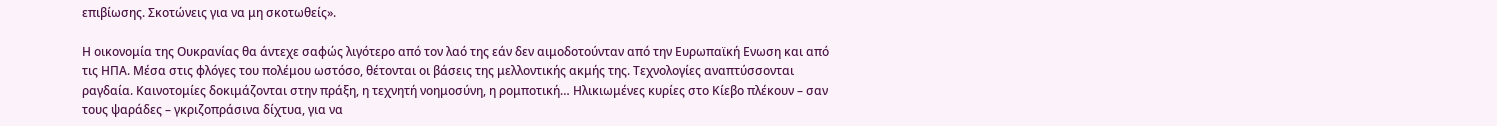επιβίωσης. Σκοτώνεις για να μη σκοτωθείς».

Η οικονομία της Ουκρανίας θα άντεχε σαφώς λιγότερο από τον λαό της εάν δεν αιμοδοτούνταν από την Ευρωπαϊκή Ενωση και από τις ΗΠΑ. Μέσα στις φλόγες του πολέμου ωστόσο, θέτονται οι βάσεις της μελλοντικής ακμής της. Τεχνολογίες αναπτύσσονται ραγδαία. Καινοτομίες δοκιμάζονται στην πράξη, η τεχνητή νοημοσύνη, η ρομποτική… Ηλικιωμένες κυρίες στο Κίεβο πλέκουν – σαν τους ψαράδες – γκριζοπράσινα δίχτυα, για να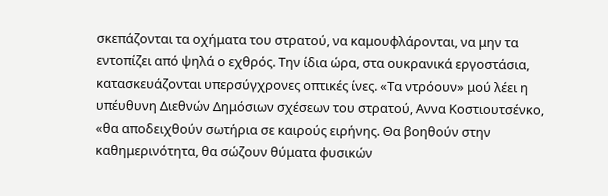σκεπάζονται τα οχήματα του στρατού, να καμουφλάρονται, να μην τα εντοπίζει από ψηλά ο εχθρός. Την ίδια ώρα, στα ουκρανικά εργοστάσια, κατασκευάζονται υπερσύγχρονες οπτικές ίνες. «Τα ντρόουν» μού λέει η υπέυθυνη Διεθνών Δημόσιων σχέσεων του στρατού, Αννα Κοστιουτσένκο, «θα αποδειχθούν σωτήρια σε καιρούς ειρήνης. Θα βοηθούν στην καθημερινότητα, θα σώζουν θύματα φυσικών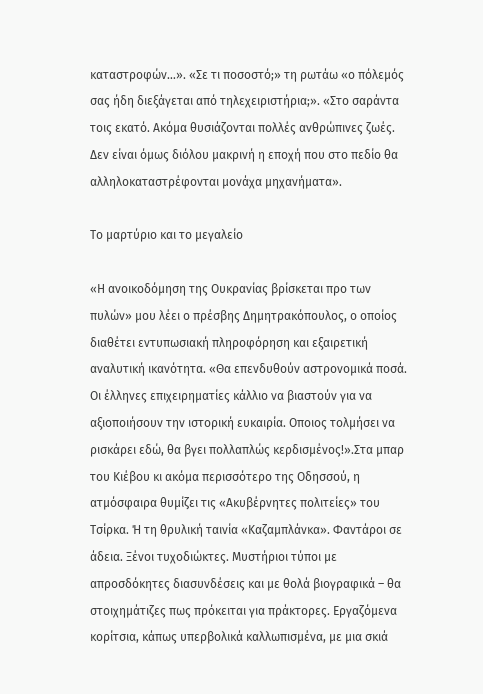καταστροφών…». «Σε τι ποσοστό;» τη ρωτάω «ο πόλεμός σας ήδη διεξάγεται από τηλεχειριστήρια;». «Στο σαράντα τοις εκατό. Ακόμα θυσιάζονται πολλές ανθρώπινες ζωές. Δεν είναι όμως διόλου μακρινή η εποχή που στο πεδίο θα αλληλοκαταστρέφονται μονάχα μηχανήματα».

Το μαρτύριο και το μεγαλείο

«Η ανοικοδόμηση της Ουκρανίας βρίσκεται προ των πυλών» μου λέει ο πρέσβης Δημητρακόπουλος, ο οποίος διαθέτει εντυπωσιακή πληροφόρηση και εξαιρετική αναλυτική ικανότητα. «Θα επενδυθούν αστρονομικά ποσά. Οι έλληνες επιχειρηματίες κάλλιο να βιαστούν για να αξιοποιήσουν την ιστορική ευκαιρία. Οποιος τολμήσει να ρισκάρει εδώ, θα βγει πολλαπλώς κερδισμένος!».Στα μπαρ του Κιέβου κι ακόμα περισσότερο της Οδησσού, η ατμόσφαιρα θυμίζει τις «Ακυβέρνητες πολιτείες» του Τσίρκα. Ή τη θρυλική ταινία «Καζαμπλάνκα». Φαντάροι σε άδεια. Ξένοι τυχοδιώκτες. Μυστήριοι τύποι με απροσδόκητες διασυνδέσεις και με θολά βιογραφικά – θα στοιχημάτιζες πως πρόκειται για πράκτορες. Εργαζόμενα κορίτσια, κάπως υπερβολικά καλλωπισμένα, με μια σκιά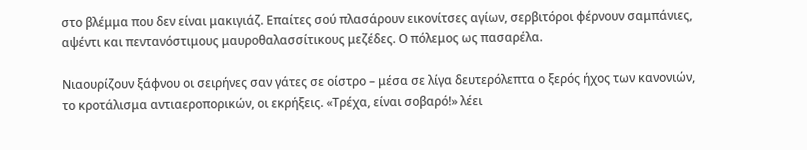στο βλέμμα που δεν είναι μακιγιάζ. Επαίτες σού πλασάρουν εικονίτσες αγίων, σερβιτόροι φέρνουν σαμπάνιες, αψέντι και πεντανόστιμους μαυροθαλασσίτικους μεζέδες. Ο πόλεμος ως πασαρέλα.

Νιαουρίζουν ξάφνου οι σειρήνες σαν γάτες σε οίστρο – μέσα σε λίγα δευτερόλεπτα ο ξερός ήχος των κανονιών, το κροτάλισμα αντιαεροπορικών, οι εκρήξεις. «Τρέχα, είναι σοβαρό!» λέει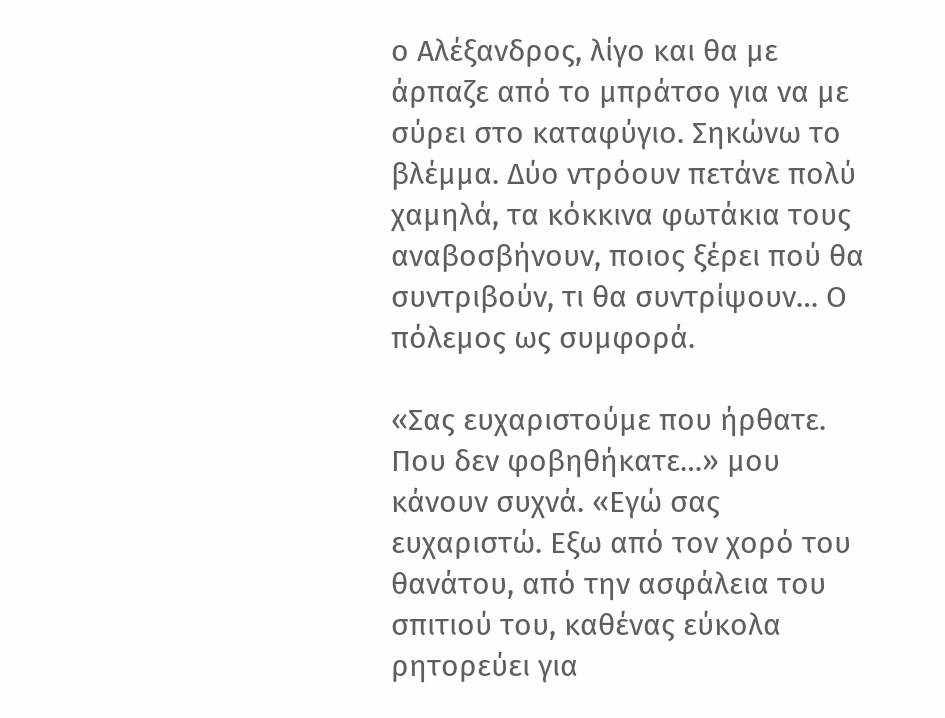ο Αλέξανδρος, λίγο και θα με άρπαζε από το μπράτσο για να με σύρει στο καταφύγιο. Σηκώνω το βλέμμα. Δύο ντρόουν πετάνε πολύ χαμηλά, τα κόκκινα φωτάκια τους αναβοσβήνουν, ποιος ξέρει πού θα συντριβούν, τι θα συντρίψουν… Ο πόλεμος ως συμφορά.

«Σας ευχαριστούμε που ήρθατε. Που δεν φοβηθήκατε…» μου κάνουν συχνά. «Εγώ σας ευχαριστώ. Εξω από τον χορό του θανάτου, από την ασφάλεια του σπιτιού του, καθένας εύκολα ρητορεύει για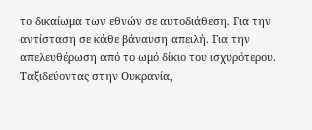το δικαίωμα των εθνών σε αυτοδιάθεση. Για την αντίσταση σε κάθε βάναυση απειλή. Για την απελευθέρωση από το ωμό δίκιο του ισχυρότερου. Ταξιδεύοντας στην Ουκρανία,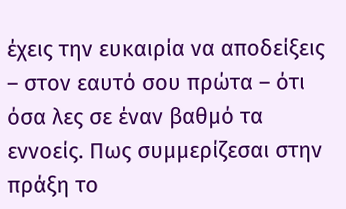έχεις την ευκαιρία να αποδείξεις – στον εαυτό σου πρώτα – ότι όσα λες σε έναν βαθμό τα εννοείς. Πως συμμερίζεσαι στην πράξη το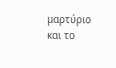μαρτύριο και το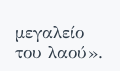μεγαλείο του λαού».